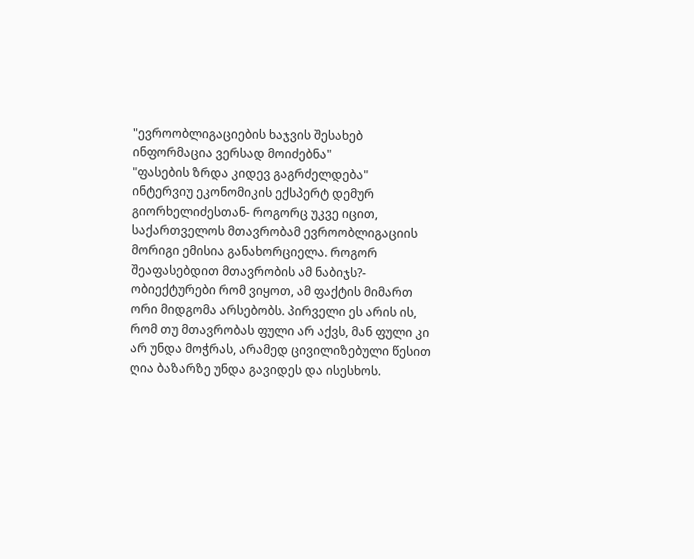"ევროობლიგაციების ხაჯვის შესახებ ინფორმაცია ვერსად მოიძებნა"
"ფასების ზრდა კიდევ გაგრძელდება"
ინტერვიუ ეკონომიკის ექსპერტ დემურ გიორხელიძესთან- როგორც უკვე იცით, საქართველოს მთავრობამ ევროობლიგაციის მორიგი ემისია განახორციელა. როგორ შეაფასებდით მთავრობის ამ ნაბიჯს?- ობიექტურები რომ ვიყოთ, ამ ფაქტის მიმართ ორი მიდგომა არსებობს. პირველი ეს არის ის, რომ თუ მთავრობას ფული არ აქვს, მან ფული კი არ უნდა მოჭრას, არამედ ცივილიზებული წესით ღია ბაზარზე უნდა გავიდეს და ისესხოს.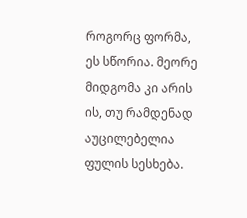როგორც ფორმა, ეს სწორია. მეორე მიდგომა კი არის ის, თუ რამდენად აუცილებელია ფულის სესხება.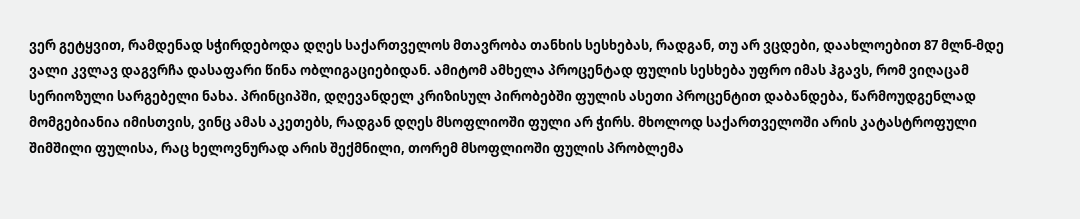ვერ გეტყვით, რამდენად სჭირდებოდა დღეს საქართველოს მთავრობა თანხის სესხებას, რადგან, თუ არ ვცდები, დაახლოებით 87 მლნ-მდე ვალი კვლავ დაგვრჩა დასაფარი წინა ობლიგაციებიდან. ამიტომ ამხელა პროცენტად ფულის სესხება უფრო იმას ჰგავს, რომ ვიღაცამ სერიოზული სარგებელი ნახა. პრინციპში, დღევანდელ კრიზისულ პირობებში ფულის ასეთი პროცენტით დაბანდება, წარმოუდგენლად მომგებიანია იმისთვის, ვინც ამას აკეთებს, რადგან დღეს მსოფლიოში ფული არ ჭირს. მხოლოდ საქართველოში არის კატასტროფული შიმშილი ფულისა, რაც ხელოვნურად არის შექმნილი, თორემ მსოფლიოში ფულის პრობლემა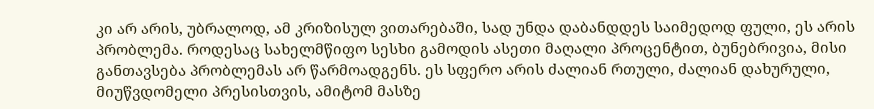კი არ არის, უბრალოდ, ამ კრიზისულ ვითარებაში, სად უნდა დაბანდდეს საიმედოდ ფული, ეს არის პრობლემა. როდესაც სახელმწიფო სესხი გამოდის ასეთი მაღალი პროცენტით, ბუნებრივია, მისი განთავსება პრობლემას არ წარმოადგენს. ეს სფერო არის ძალიან რთული, ძალიან დახურული, მიუწვდომელი პრესისთვის, ამიტომ მასზე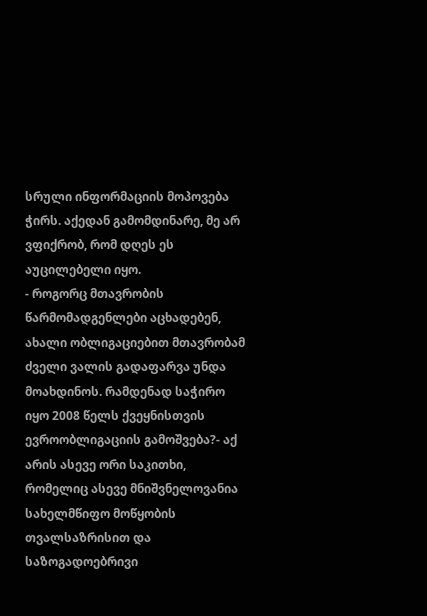სრული ინფორმაციის მოპოვება ჭირს. აქედან გამომდინარე, მე არ ვფიქრობ, რომ დღეს ეს აუცილებელი იყო.
- როგორც მთავრობის წარმომადგენლები აცხადებენ, ახალი ობლიგაციებით მთავრობამ ძველი ვალის გადაფარვა უნდა მოახდინოს. რამდენად საჭირო იყო 2008 წელს ქვეყნისთვის ევროობლიგაციის გამოშვება?- აქ არის ასევე ორი საკითხი, რომელიც ასევე მნიშვნელოვანია სახელმწიფო მოწყობის თვალსაზრისით და საზოგადოებრივი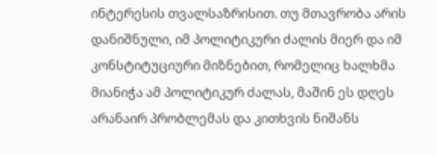ინტერესის თვალსაზრისით. თუ მთავრობა არის დანიშნული, იმ პოლიტიკური ძალის მიერ და იმ კონსტიტუციური მიზნებით, რომელიც ხალხმა მიანიჭა ამ პოლიტიკურ ძალას, მაშინ ეს დღეს არანაირ პრობლემას და კითხვის ნიშანს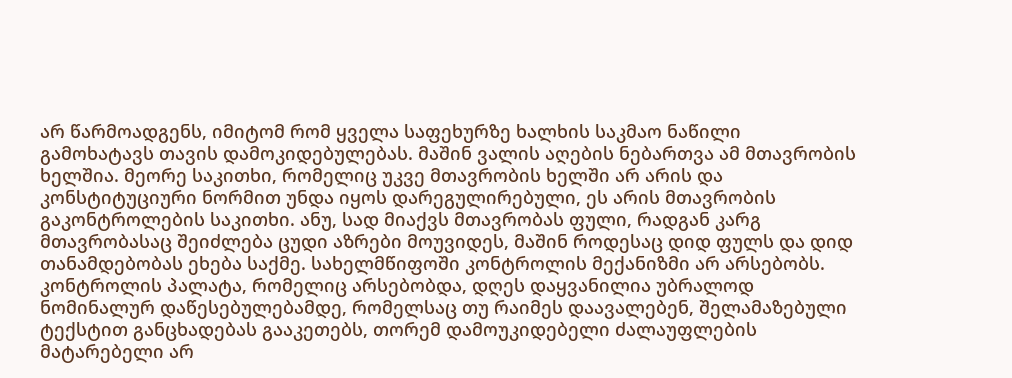არ წარმოადგენს, იმიტომ რომ ყველა საფეხურზე ხალხის საკმაო ნაწილი გამოხატავს თავის დამოკიდებულებას. მაშინ ვალის აღების ნებართვა ამ მთავრობის ხელშია. მეორე საკითხი, რომელიც უკვე მთავრობის ხელში არ არის და კონსტიტუციური ნორმით უნდა იყოს დარეგულირებული, ეს არის მთავრობის გაკონტროლების საკითხი. ანუ, სად მიაქვს მთავრობას ფული, რადგან კარგ მთავრობასაც შეიძლება ცუდი აზრები მოუვიდეს, მაშინ როდესაც დიდ ფულს და დიდ თანამდებობას ეხება საქმე. სახელმწიფოში კონტროლის მექანიზმი არ არსებობს.
კონტროლის პალატა, რომელიც არსებობდა, დღეს დაყვანილია უბრალოდ ნომინალურ დაწესებულებამდე, რომელსაც თუ რაიმეს დაავალებენ, შელამაზებული ტექსტით განცხადებას გააკეთებს, თორემ დამოუკიდებელი ძალაუფლების მატარებელი არ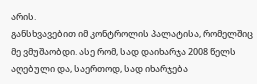არის.
განსხვავებით იმ კონტროლის პალატისა, რომელშიც მე ვმუშაობდი. ასე რომ, სად დაიხარჯა 2008 წელს აღებული და, საერთოდ, სად იხარჯება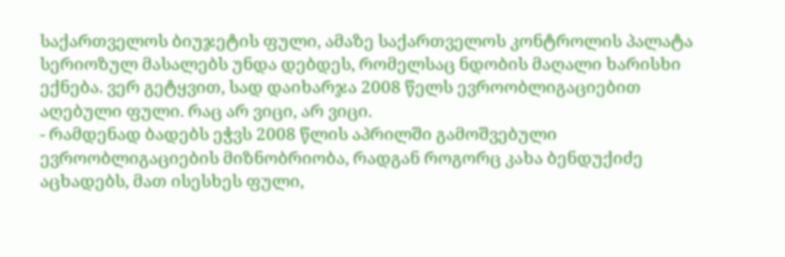საქართველოს ბიუჯეტის ფული, ამაზე საქართველოს კონტროლის პალატა სერიოზულ მასალებს უნდა დებდეს, რომელსაც ნდობის მაღალი ხარისხი ექნება. ვერ გეტყვით, სად დაიხარჯა 2008 წელს ევროობლიგაციებით აღებული ფული. რაც არ ვიცი, არ ვიცი.
- რამდენად ბადებს ეჭვს 2008 წლის აპრილში გამოშვებული ევროობლიგაციების მიზნობრიობა, რადგან როგორც კახა ბენდუქიძე აცხადებს, მათ ისესხეს ფული,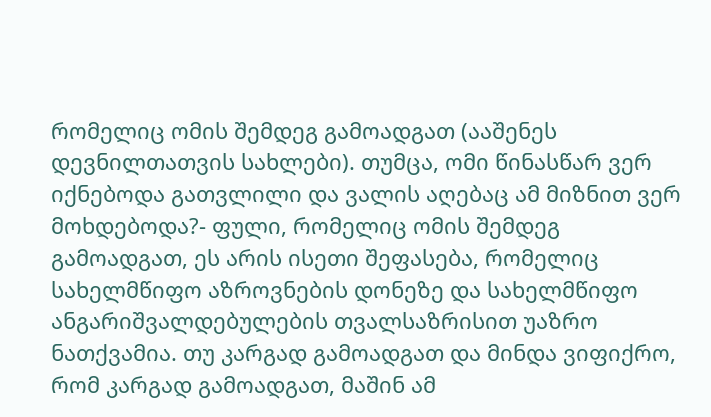რომელიც ომის შემდეგ გამოადგათ (ააშენეს დევნილთათვის სახლები). თუმცა, ომი წინასწარ ვერ იქნებოდა გათვლილი და ვალის აღებაც ამ მიზნით ვერ მოხდებოდა?- ფული, რომელიც ომის შემდეგ გამოადგათ, ეს არის ისეთი შეფასება, რომელიც სახელმწიფო აზროვნების დონეზე და სახელმწიფო ანგარიშვალდებულების თვალსაზრისით უაზრო ნათქვამია. თუ კარგად გამოადგათ და მინდა ვიფიქრო, რომ კარგად გამოადგათ, მაშინ ამ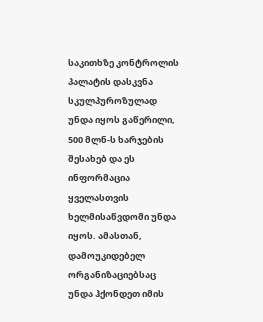საკითხზე კონტროლის პალატის დასკვნა სკულპუროზულად უნდა იყოს გაწერილი, 500 მლნ-ს ხარჯების შესახებ და ეს ინფორმაცია ყველასთვის ხელმისაწვდომი უნდა იყოს. ამასთან, დამოუკიდებელ ორგანიზაციებსაც უნდა ჰქონდეთ იმის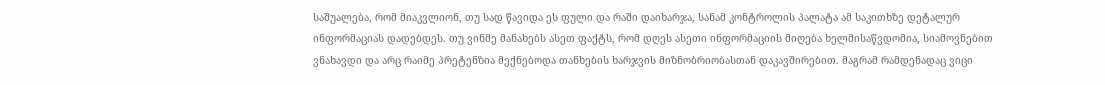საშუალება, რომ მიაკვლიონ, თუ სად წავიდა ეს ფული და რაში დაიხარჯა, სანამ კონტროლის პალატა ამ საკითხზე დეტალურ ინფორმაციას დადებდეს. თუ ვინმე მანახებს ასეთ ფაქტს, რომ დღეს ასეთი ინფორმაციის მიღება ხელმისაწვდომია, სიამოვნებით ვნახავდი და არც რაიმე პრეტენზია მექნებოდა თანხების ხარჯვის მიზნობრიობასთან დაკავშირებით. მაგრამ რამდენადაც ვიცი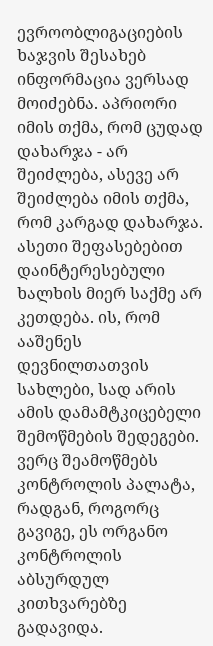ევროობლიგაციების ხაჯვის შესახებ ინფორმაცია ვერსად მოიძებნა. აპრიორი იმის თქმა, რომ ცუდად დახარჯა - არ შეიძლება, ასევე არ შეიძლება იმის თქმა, რომ კარგად დახარჯა. ასეთი შეფასებებით დაინტერესებული ხალხის მიერ საქმე არ კეთდება. ის, რომ ააშენეს დევნილთათვის სახლები, სად არის ამის დამამტკიცებელი შემოწმების შედეგები. ვერც შეამოწმებს კონტროლის პალატა, რადგან, როგორც გავიგე, ეს ორგანო კონტროლის აბსურდულ კითხვარებზე გადავიდა.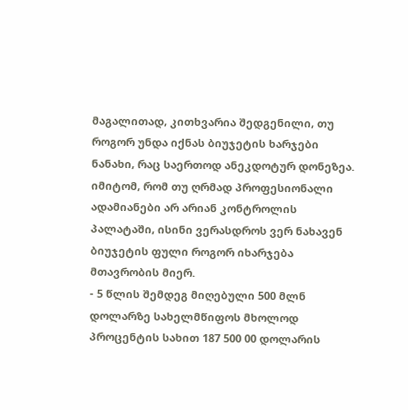მაგალითად, კითხვარია შედგენილი, თუ როგორ უნდა იქნას ბიუჯეტის ხარჯები ნანახი, რაც საერთოდ ანეკდოტურ დონეზეა. იმიტომ, რომ თუ ღრმად პროფესიონალი ადამიანები არ არიან კონტროლის პალატაში, ისინი ვერასდროს ვერ ნახავენ ბიუჯეტის ფული როგორ იხარჯება მთავრობის მიერ.
- 5 წლის შემდეგ მიღებული 500 მლნ დოლარზე სახელმწიფოს მხოლოდ პროცენტის სახით 187 500 00 დოლარის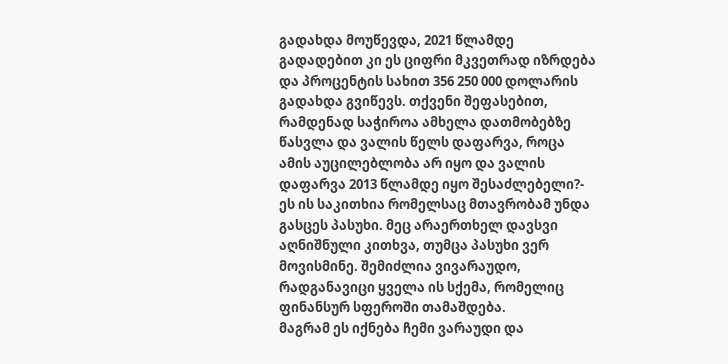გადახდა მოუწევდა, 2021 წლამდე გადადებით კი ეს ციფრი მკვეთრად იზრდება და პროცენტის სახით 356 250 000 დოლარის გადახდა გვიწევს. თქვენი შეფასებით, რამდენად საჭიროა ამხელა დათმობებზე წასვლა და ვალის წელს დაფარვა, როცა ამის აუცილებლობა არ იყო და ვალის დაფარვა 2013 წლამდე იყო შესაძლებელი?- ეს ის საკითხია რომელსაც მთავრობამ უნდა გასცეს პასუხი. მეც არაერთხელ დავსვი აღნიშნული კითხვა, თუმცა პასუხი ვერ მოვისმინე. შემიძლია ვივარაუდო, რადგანავიცი ყველა ის სქემა, რომელიც ფინანსურ სფეროში თამაშდება.
მაგრამ ეს იქნება ჩემი ვარაუდი და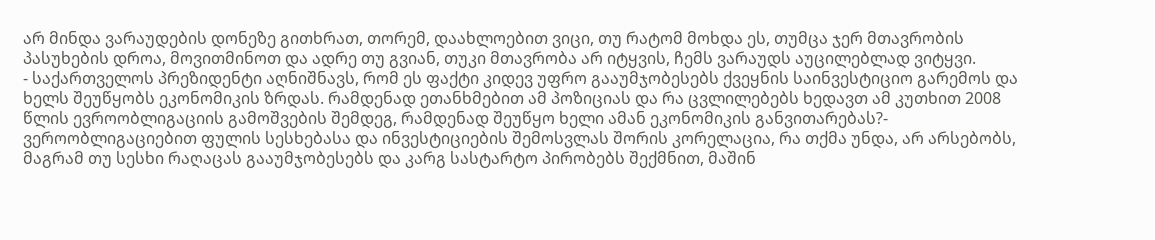არ მინდა ვარაუდების დონეზე გითხრათ, თორემ, დაახლოებით ვიცი, თუ რატომ მოხდა ეს, თუმცა ჯერ მთავრობის პასუხების დროა, მოვითმინოთ და ადრე თუ გვიან, თუკი მთავრობა არ იტყვის, ჩემს ვარაუდს აუცილებლად ვიტყვი.
- საქართველოს პრეზიდენტი აღნიშნავს, რომ ეს ფაქტი კიდევ უფრო გააუმჯობესებს ქვეყნის საინვესტიციო გარემოს და ხელს შეუწყობს ეკონომიკის ზრდას. რამდენად ეთანხმებით ამ პოზიციას და რა ცვლილებებს ხედავთ ამ კუთხით 2008 წლის ევროობლიგაციის გამოშვების შემდეგ, რამდენად შეუწყო ხელი ამან ეკონომიკის განვითარებას?- ვეროობლიგაციებით ფულის სესხებასა და ინვესტიციების შემოსვლას შორის კორელაცია, რა თქმა უნდა, არ არსებობს, მაგრამ თუ სესხი რაღაცას გააუმჯობესებს და კარგ სასტარტო პირობებს შექმნით, მაშინ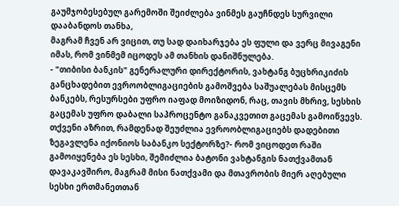გაუმჯობესებულ გარემოში შეიძლება ვინმეს გაუჩნდეს სურვილი დააბანდოს თანხა,
მაგრამ ჩვენ არ ვიცით, თუ სად დაიხარჯება ეს ფული და ვერც მივაგენი იმას, რომ ვინმემ იცოდეს ამ თანხის დანიშნულება.
- "თიბისი ბანკის" გენერალური დირექტორის, ვახტანგ ბუცხრიკიძის განცხადებით ევროობლიგაციების გამოშვება საშუალებას მისცემს ბანკებს, რესურსები უფრო იაფად მოიზიდონ, რაც, თავის მხრივ, სესხის გაცემას უფრო დაბალი საპროცენტო განაკვეთით გაცემას გამოიწვევს. თქვენი აზრით, რამდენად შეუძლია ევროობლიგაციებს დადებითი ზეგავლენა იქონიოს საბანკო სექტორზე?- რომ ვიცოდეთ რაში გამოიყენება ეს სესხი, შემიძლია ბატონი ვახტანგის ნათქვამთან დავაკავშირო, მაგრამ მისი ნათქვამი და მთავრობის მიერ აღებული სესხი ერთმანეთთან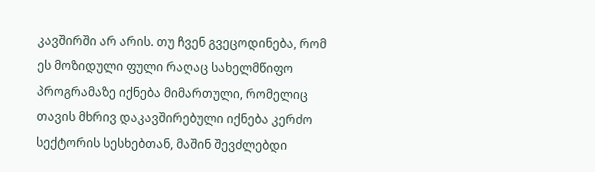კავშირში არ არის. თუ ჩვენ გვეცოდინება, რომ ეს მოზიდული ფული რაღაც სახელმწიფო პროგრამაზე იქნება მიმართული, რომელიც თავის მხრივ დაკავშირებული იქნება კერძო სექტორის სესხებთან, მაშინ შევძლებდი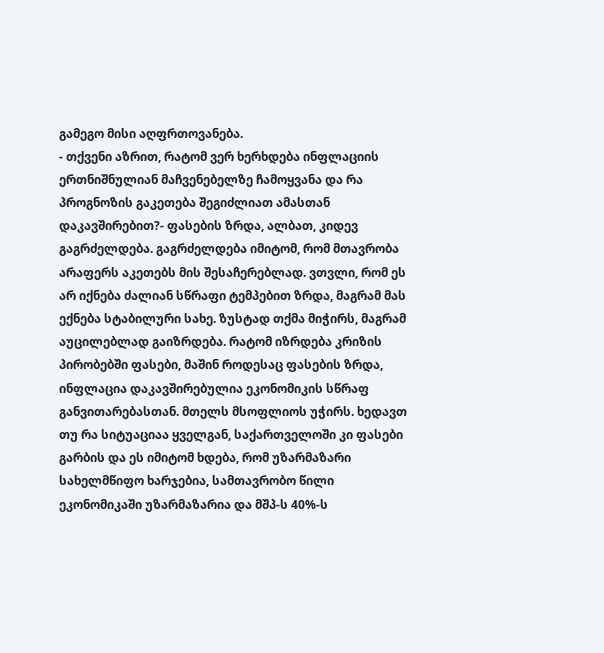გამეგო მისი აღფრთოვანება.
- თქვენი აზრით, რატომ ვერ ხერხდება ინფლაციის ერთნიშნულიან მაჩვენებელზე ჩამოყვანა და რა პროგნოზის გაკეთება შეგიძლიათ ამასთან დაკავშირებით?- ფასების ზრდა, ალბათ, კიდევ გაგრძელდება. გაგრძელდება იმიტომ, რომ მთავრობა არაფერს აკეთებს მის შესაჩერებლად. ვთვლი, რომ ეს არ იქნება ძალიან სწრაფი ტემპებით ზრდა, მაგრამ მას ექნება სტაბილური სახე. ზუსტად თქმა მიჭირს, მაგრამ აუცილებლად გაიზრდება. რატომ იზრდება კრიზის პირობებში ფასები, მაშინ როდესაც ფასების ზრდა, ინფლაცია დაკავშირებულია ეკონომიკის სწრაფ განვითარებასთან. მთელს მსოფლიოს უჭირს. ხედავთ თუ რა სიტუაციაა ყველგან, საქართველოში კი ფასები გარბის და ეს იმიტომ ხდება, რომ უზარმაზარი სახელმწიფო ხარჯებია, სამთავრობო წილი ეკონომიკაში უზარმაზარია და მშპ-ს 40%-ს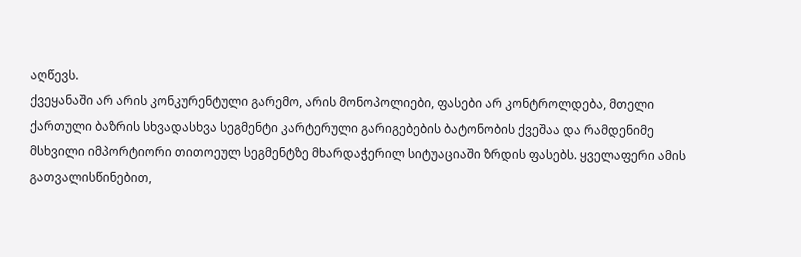აღწევს.
ქვეყანაში არ არის კონკურენტული გარემო, არის მონოპოლიები, ფასები არ კონტროლდება, მთელი ქართული ბაზრის სხვადასხვა სეგმენტი კარტერული გარიგებების ბატონობის ქვეშაა და რამდენიმე მსხვილი იმპორტიორი თითოეულ სეგმენტზე მხარდაჭერილ სიტუაციაში ზრდის ფასებს. ყველაფერი ამის გათვალისწინებით,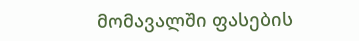მომავალში ფასების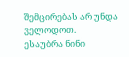შემცირებას არ უნდა ველოდოთ.
ესაუბრა ნინი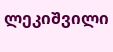ლეკიშვილი